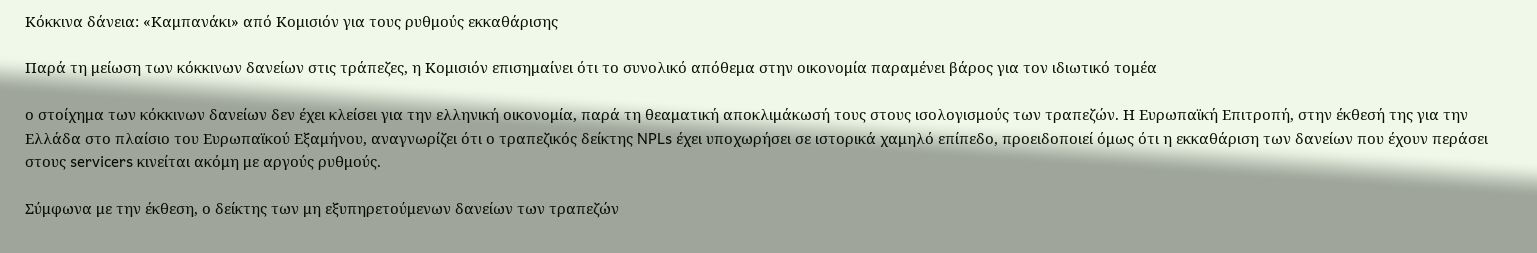Κόκκινα δάνεια: «Καμπανάκι» από Κομισιόν για τους ρυθμούς εκκαθάρισης

Παρά τη μείωση των κόκκινων δανείων στις τράπεζες, η Κομισιόν επισημαίνει ότι το συνολικό απόθεμα στην οικονομία παραμένει βάρος για τον ιδιωτικό τομέα

ο στοίχημα των κόκκινων δανείων δεν έχει κλείσει για την ελληνική οικονομία, παρά τη θεαματική αποκλιμάκωσή τους στους ισολογισμούς των τραπεζών. Η Ευρωπαϊκή Επιτροπή, στην έκθεσή της για την Ελλάδα στο πλαίσιο του Ευρωπαϊκού Εξαμήνου, αναγνωρίζει ότι ο τραπεζικός δείκτης NPLs έχει υποχωρήσει σε ιστορικά χαμηλό επίπεδο, προειδοποιεί όμως ότι η εκκαθάριση των δανείων που έχουν περάσει στους servicers κινείται ακόμη με αργούς ρυθμούς.

Σύμφωνα με την έκθεση, ο δείκτης των μη εξυπηρετούμενων δανείων των τραπεζών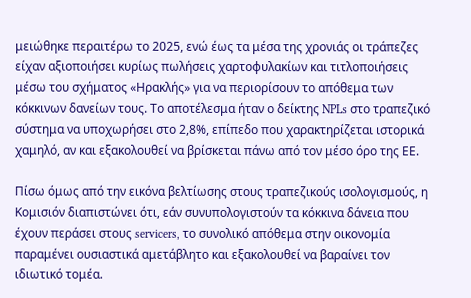μειώθηκε περαιτέρω το 2025, ενώ έως τα μέσα της χρονιάς οι τράπεζες είχαν αξιοποιήσει κυρίως πωλήσεις χαρτοφυλακίων και τιτλοποιήσεις μέσω του σχήματος «Ηρακλής» για να περιορίσουν το απόθεμα των κόκκινων δανείων τους. Το αποτέλεσμα ήταν ο δείκτης NPLs στο τραπεζικό σύστημα να υποχωρήσει στο 2,8%, επίπεδο που χαρακτηρίζεται ιστορικά χαμηλό, αν και εξακολουθεί να βρίσκεται πάνω από τον μέσο όρο της ΕΕ.

Πίσω όμως από την εικόνα βελτίωσης στους τραπεζικούς ισολογισμούς, η Κομισιόν διαπιστώνει ότι, εάν συνυπολογιστούν τα κόκκινα δάνεια που έχουν περάσει στους servicers, το συνολικό απόθεμα στην οικονομία παραμένει ουσιαστικά αμετάβλητο και εξακολουθεί να βαραίνει τον ιδιωτικό τομέα.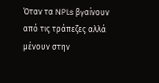Όταν τα NPLs βγαίνουν από τις τράπεζες αλλά μένουν στην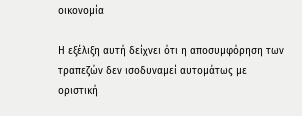οικονομία

Η εξέλιξη αυτή δείχνει ότι η αποσυμφόρηση των τραπεζών δεν ισοδυναμεί αυτομάτως με οριστική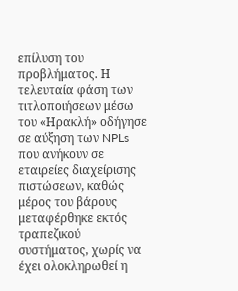επίλυση του προβλήματος. Η τελευταία φάση των τιτλοποιήσεων μέσω του «Ηρακλή» οδήγησε σε αύξηση των NPLs που ανήκουν σε εταιρείες διαχείρισης πιστώσεων, καθώς μέρος του βάρους μεταφέρθηκε εκτός τραπεζικού συστήματος, χωρίς να έχει ολοκληρωθεί η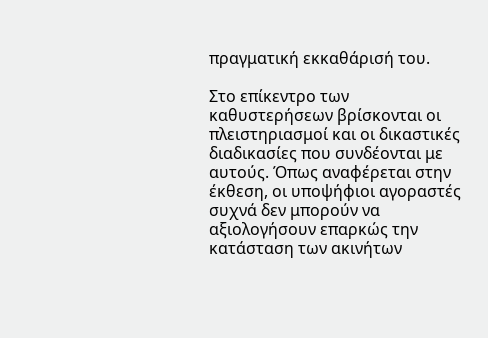πραγματική εκκαθάρισή του.

Στο επίκεντρο των καθυστερήσεων βρίσκονται οι πλειστηριασμοί και οι δικαστικές διαδικασίες που συνδέονται με αυτούς. Όπως αναφέρεται στην έκθεση, οι υποψήφιοι αγοραστές συχνά δεν μπορούν να αξιολογήσουν επαρκώς την κατάσταση των ακινήτων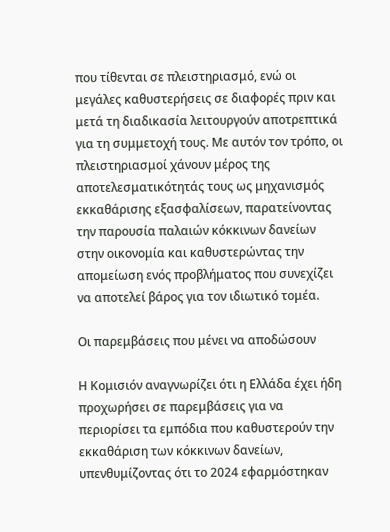που τίθενται σε πλειστηριασμό, ενώ οι μεγάλες καθυστερήσεις σε διαφορές πριν και μετά τη διαδικασία λειτουργούν αποτρεπτικά για τη συμμετοχή τους. Με αυτόν τον τρόπο, οι πλειστηριασμοί χάνουν μέρος της αποτελεσματικότητάς τους ως μηχανισμός εκκαθάρισης εξασφαλίσεων, παρατείνοντας την παρουσία παλαιών κόκκινων δανείων στην οικονομία και καθυστερώντας την απομείωση ενός προβλήματος που συνεχίζει να αποτελεί βάρος για τον ιδιωτικό τομέα.

Οι παρεμβάσεις που μένει να αποδώσουν

Η Κομισιόν αναγνωρίζει ότι η Ελλάδα έχει ήδη προχωρήσει σε παρεμβάσεις για να περιορίσει τα εμπόδια που καθυστερούν την εκκαθάριση των κόκκινων δανείων, υπενθυμίζοντας ότι το 2024 εφαρμόστηκαν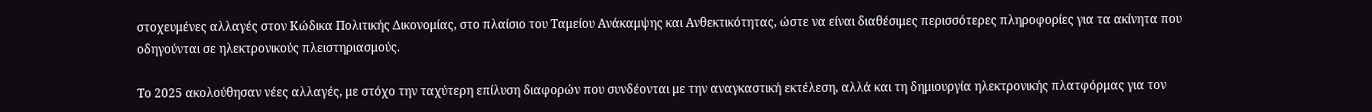στοχευμένες αλλαγές στον Κώδικα Πολιτικής Δικονομίας, στο πλαίσιο του Ταμείου Ανάκαμψης και Ανθεκτικότητας, ώστε να είναι διαθέσιμες περισσότερες πληροφορίες για τα ακίνητα που οδηγούνται σε ηλεκτρονικούς πλειστηριασμούς.

Το 2025 ακολούθησαν νέες αλλαγές, με στόχο την ταχύτερη επίλυση διαφορών που συνδέονται με την αναγκαστική εκτέλεση, αλλά και τη δημιουργία ηλεκτρονικής πλατφόρμας για τον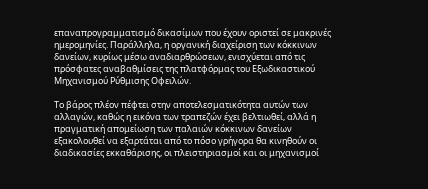επαναπρογραμματισμό δικασίμων που έχουν οριστεί σε μακρινές ημερομηνίες. Παράλληλα, η οργανική διαχείριση των κόκκινων δανείων, κυρίως μέσω αναδιαρθρώσεων, ενισχύεται από τις πρόσφατες αναβαθμίσεις της πλατφόρμας του Εξωδικαστικού Μηχανισμού Ρύθμισης Οφειλών.

Το βάρος πλέον πέφτει στην αποτελεσματικότητα αυτών των αλλαγών, καθώς η εικόνα των τραπεζών έχει βελτιωθεί, αλλά η πραγματική απομείωση των παλαιών κόκκινων δανείων εξακολουθεί να εξαρτάται από το πόσο γρήγορα θα κινηθούν οι διαδικασίες εκκαθάρισης, οι πλειστηριασμοί και οι μηχανισμοί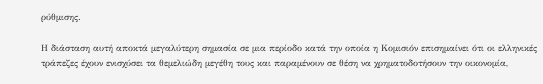ρύθμισης.

Η διάσταση αυτή αποκτά μεγαλύτερη σημασία σε μια περίοδο κατά την οποία η Κομισιόν επισημαίνει ότι οι ελληνικές τράπεζες έχουν ενισχύσει τα θεμελιώδη μεγέθη τους και παραμένουν σε θέση να χρηματοδοτήσουν την οικονομία,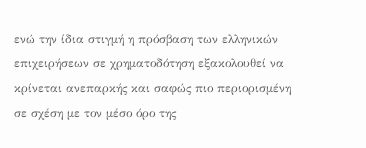ενώ την ίδια στιγμή η πρόσβαση των ελληνικών επιχειρήσεων σε χρηματοδότηση εξακολουθεί να κρίνεται ανεπαρκής και σαφώς πιο περιορισμένη σε σχέση με τον μέσο όρο της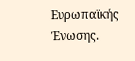Ευρωπαϊκής Ένωσης.